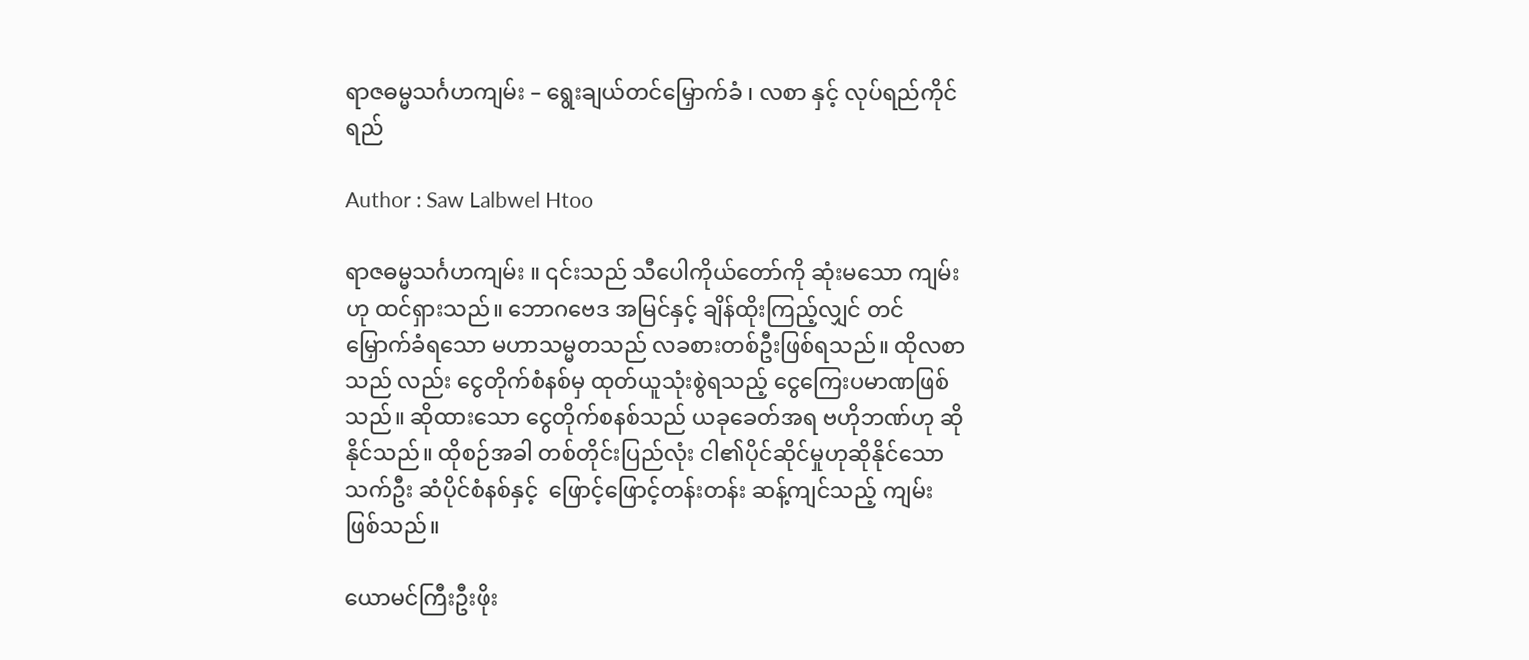ရာဇဓမ္မသင်္ဂဟကျမ်း – ရွေးချယ်တင်မြှောက်ခံ ၊ လစာ နှင့် လုပ်ရည်ကိုင်ရည်

Author : Saw Lalbwel Htoo

ရာဇဓမ္မသင်္ဂဟကျမ်း ။ ၎င်းသည် သီပေါကိုယ်တော်ကို ဆုံးမသော ကျမ်းဟု ထင်ရှားသည်။ ဘောဂဗေဒ အမြင်နှင့် ချိန်ထိုးကြည့်လျှင် တင်မြှောက်ခံရသော မဟာသမ္မတသည် လခစားတစ်ဦးဖြစ်ရသည်။ ထိုလစာသည် လည်း ငွေတိုက်စံနစ်မှ ထုတ်ယူသုံးစွဲရသည့် ငွေကြေးပမာဏဖြစ်သည်။ ဆိုထားသော ငွေတိုက်စနစ်သည် ယခုခေတ်အရ ဗဟိုဘဏ်ဟု ဆိုနိုင်သည်။ ထိုစဉ်အခါ တစ်တိုင်းပြည်လုံး ငါ၏ပိုင်ဆိုင်မှုဟုဆိုနိုင်သော သက်ဦး ဆံပိုင်စံနစ်နှင့်  ဖြောင့်ဖြောင့်တန်းတန်း ဆန့်ကျင်သည့် ကျမ်းဖြစ်သည်။

ယောမင်ကြီးဦးဖိုး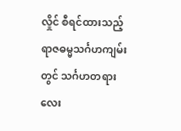လှိုင် စီရင်ထားသည့် ရာဇဓမ္မသင်္ဂဟကျမ်းတွင် သင်္ဂဟတရားလေး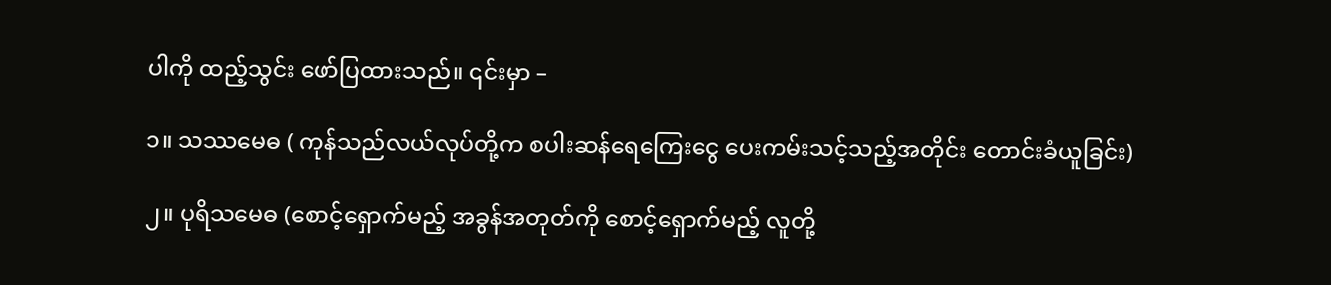ပါကို ထည့်သွင်း ဖော်ပြထားသည်။ ၎င်းမှာ –

၁။ သဿမေဓ ( ကုန်သည်လယ်လုပ်တို့က စပါးဆန်ရေကြေးငွေ ပေးကမ်းသင့်သည့်အတိုင်း တောင်းခံယူခြင်း)

၂။ ပုရိသမေဓ (စောင့်ရှောက်မည့် အခွန်အတုတ်ကို စောင့်ရှောက်မည့် လူတို့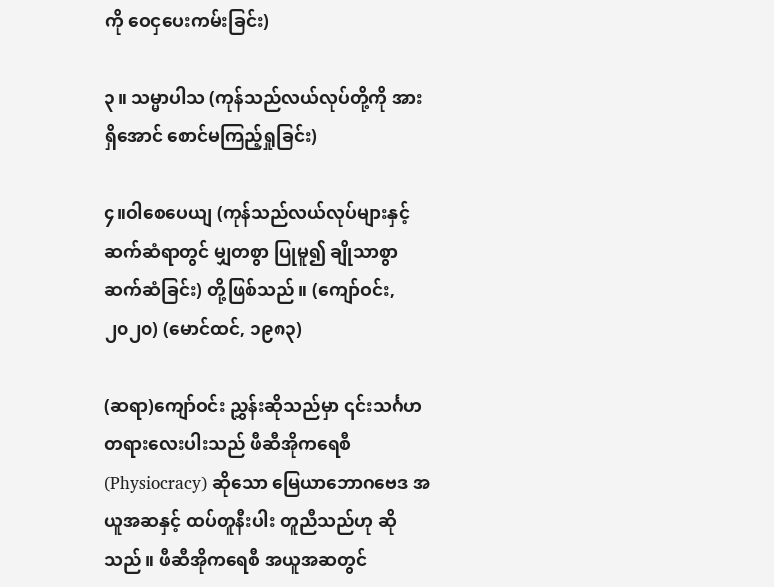ကို ဝေငှပေးကမ်းခြင်း)

၃။ သမ္မာပါသ (ကုန်သည်လယ်လုပ်တို့ကို အားရှိအောင် စောင်မကြည့်ရှုခြင်း)

၄။ဝါစေပေယျ (ကုန်သည်လယ်လုပ်များနှင့် ဆက်ဆံရာတွင် မျှတစွာ ပြုမူ၍ ချိုသာစွာ ဆက်ဆံခြင်း) တို့ဖြစ်သည်။ (ကျော်ဝင်း, ၂၀၂၀) (မောင်ထင်, ၁၉၈၃)

(ဆရာ)ကျော်ဝင်း ညွှန်းဆိုသည်မှာ ၎င်းသင်္ဂဟတရားလေးပါးသည် ဖီဆီအိုကရေစီ (Physiocracy) ဆိုသော မြေယာဘောဂဗေဒ အယူအဆနှင့် ထပ်တူနီးပါး တူညီသည်ဟု ဆိုသည်။ ဖီဆီအိုကရေစီ အယူအဆတွင်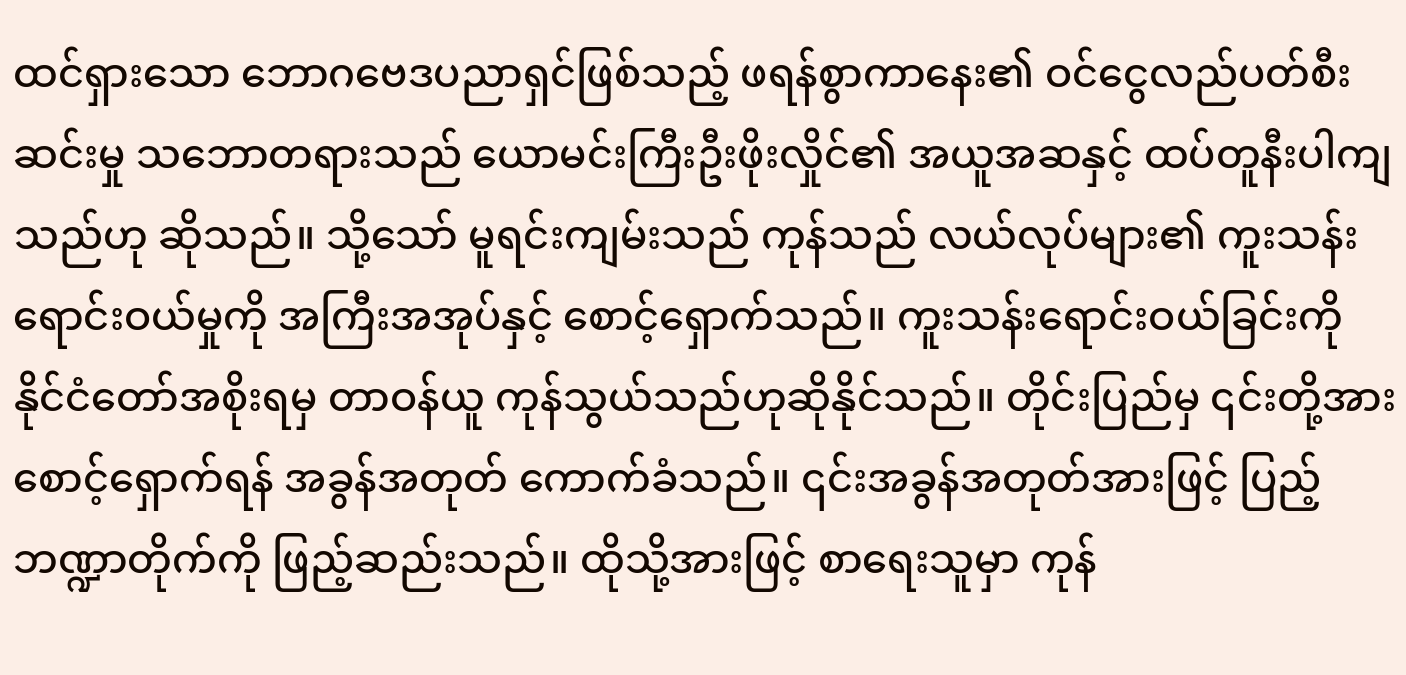ထင်ရှားသော ဘောဂဗေဒပညာရှင်ဖြစ်သည့် ဖရန်စွာကာနေး၏ ဝင်ငွေလည်ပတ်စီးဆင်းမှု သဘောတရားသည် ယောမင်းကြီးဦးဖိုးလှိုင်၏ အယူအဆနှင့် ထပ်တူနီးပါကျသည်ဟု ဆိုသည်။ သို့သော် မူရင်းကျမ်းသည် ကုန်သည် လယ်လုပ်များ၏ ကူးသန်းရောင်းဝယ်မှုကို အကြီးအအုပ်နှင့် စောင့်ရှောက်သည်။ ကူးသန်းရောင်းဝယ်ခြင်းကို နိုင်ငံတော်အစိုးရမှ တာဝန်ယူ ကုန်သွယ်သည်ဟုဆိုနိုင်သည်။ တိုင်းပြည်မှ ၎င်းတို့အား စောင့်ရှောက်ရန် အခွန်အတုတ် ကောက်ခံသည်။ ၎င်းအခွန်အတုတ်အားဖြင့် ပြည့်ဘဏ္ဍာတိုက်ကို ဖြည့်ဆည်းသည်။ ထိုသို့အားဖြင့် စာရေးသူမှာ ကုန်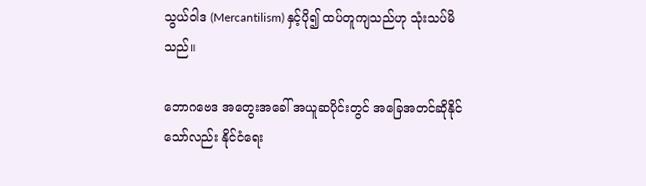သွယ်ဝါဒ (Mercantilism) နှင့်ပို၍ ထပ်တူကျသည်ဟု သုံးသပ်မိသည်။

ဘောဂဗေဒ အတွေးအခေါ် အယူဆပိုင်းတွင် အခြေအတင်ဆိုနိုင်သော်လည်း နိုင်ငံရေး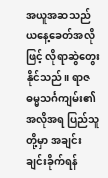အယူအဆသည် ယနေ့ခေတ်အလိုဖြင့် လိုရာဆွဲတွေးနိုင်သည်။ ရာဇဓမ္မသင်္ဂကျမ်း၏ အလိုအရ ပြည်သူတို့မှာ အချင်းချင်းခိုက်ရန်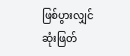ဖြစ်ပွားလျှင်   ဆုံးဖြတ်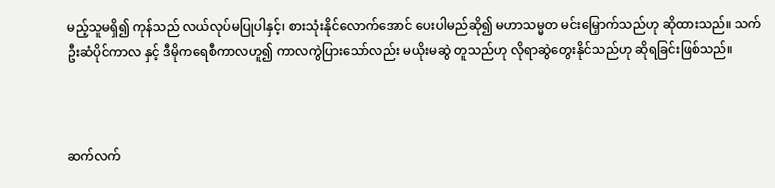မည့်သူမရှိ၍ ကုန်သည် လယ်လုပ်မပြုပါနှင့်၊ စားသုံးနိုင်လောက်အောင် ပေးပါမည်ဆို၍ မဟာသမ္မတ မင်းမြှောက်သည်ဟု ဆိုထားသည်။ သက်ဦးဆံပိုင်ကာလ နှင့် ဒီမိုကရေစီကာလဟူ၍ ကာလကွဲပြားသော်လည်း မယိုးမဆွဲ တူသည်ဟု လိုရာဆွဲတွေးနိုင်သည်ဟု ဆိုရခြင်းဖြစ်သည်။



ဆက်လက်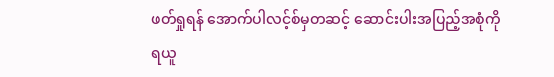ဖတ်ရှုရန် အောက်ပါလင့်စ်မှတဆင့် ဆောင်းပါးအပြည့်အစုံကို ရယူ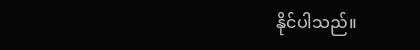နိုင်ပါသည်။